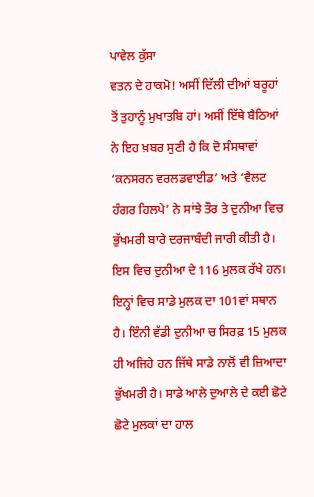ਪਾਵੇਲ ਕੁੱਸਾ
ਵਤਨ ਦੇ ਹਾਕਮੋ! ਅਸੀਂ ਦਿੱਲੀ ਦੀਆਂ ਬਰੂਹਾਂ ਤੋਂ ਤੁਹਾਨੂੰ ਮੁਖਾਤਬਿ ਹਾਂ। ਅਸੀਂ ਇੱਥੇ ਬੈਠਿਆਂ ਨੇ ਇਹ ਖ਼ਬਰ ਸੁਣੀ ਹੈ ਕਿ ਦੋ ਸੰਸਥਾਵਾਂ ‘ਕਨਸਰਨ ਵਰਲਡਵਾਈਡ’ ਅਤੇ ‘ਵੈਲਟ ਹੰਗਰ ਹਿਲਪੇ’ ਨੇ ਸਾਂਝੇ ਤੌਰ ਤੇ ਦੁਨੀਆ ਵਿਚ ਭੁੱਖਮਰੀ ਬਾਰੇ ਦਰਜਾਬੰਦੀ ਜਾਰੀ ਕੀਤੀ ਹੈ। ਇਸ ਵਿਚ ਦੁਨੀਆ ਦੇ 116 ਮੁਲਕ ਰੱਖੇ ਹਨ। ਇਨ੍ਹਾਂ ਵਿਚ ਸਾਡੇ ਮੁਲਕ ਦਾ 101ਵਾਂ ਸਥਾਨ ਹੈ। ਇੰਨੀ ਵੱਡੀ ਦੁਨੀਆ ਚ ਸਿਰਫ਼ 15 ਮੁਲਕ ਹੀ ਅਜਿਹੇ ਹਨ ਜਿੱਥੇ ਸਾਡੇ ਨਾਲੋਂ ਵੀ ਜ਼ਿਆਦਾ ਭੁੱਖਮਰੀ ਹੈ। ਸਾਡੇ ਆਲੇ ਦੁਆਲੇ ਦੇ ਕਈ ਛੋਟੇ ਛੋਟੇ ਮੁਲਕਾਂ ਦਾ ਹਾਲ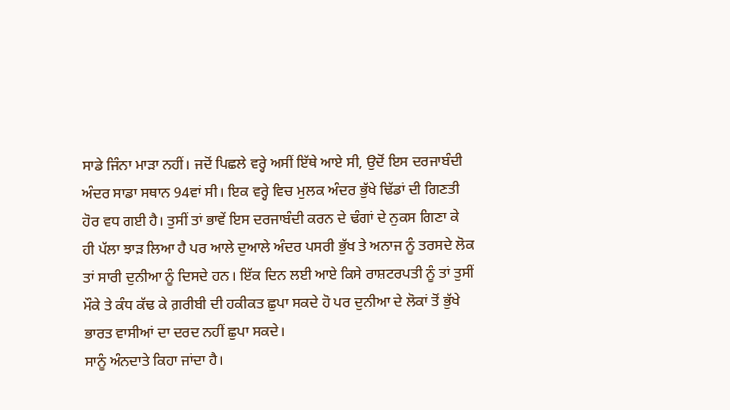ਸਾਡੇ ਜਿੰਨਾ ਮਾੜਾ ਨਹੀਂ। ਜਦੋਂ ਪਿਛਲੇ ਵਰ੍ਹੇ ਅਸੀਂ ਇੱਥੇ ਆਏ ਸੀ, ਉਦੋਂ ਇਸ ਦਰਜਾਬੰਦੀ ਅੰਦਰ ਸਾਡਾ ਸਥਾਨ 94ਵਾਂ ਸੀ। ਇਕ ਵਰ੍ਹੇ ਵਿਚ ਮੁਲਕ ਅੰਦਰ ਭੁੱਖੇ ਢਿੱਡਾਂ ਦੀ ਗਿਣਤੀ ਹੋਰ ਵਧ ਗਈ ਹੈ। ਤੁਸੀਂ ਤਾਂ ਭਾਵੇਂ ਇਸ ਦਰਜਾਬੰਦੀ ਕਰਨ ਦੇ ਢੰਗਾਂ ਦੇ ਨੁਕਸ ਗਿਣਾ ਕੇ ਹੀ ਪੱਲਾ ਝਾੜ ਲਿਆ ਹੈ ਪਰ ਆਲੇ ਦੁਆਲੇ ਅੰਦਰ ਪਸਰੀ ਭੁੱਖ ਤੇ ਅਨਾਜ ਨੂੰ ਤਰਸਦੇ ਲੋਕ ਤਾਂ ਸਾਰੀ ਦੁਨੀਆ ਨੂੰ ਦਿਸਦੇ ਹਨ। ਇੱਕ ਦਿਨ ਲਈ ਆਏ ਕਿਸੇ ਰਾਸ਼ਟਰਪਤੀ ਨੂੰ ਤਾਂ ਤੁਸੀਂ ਮੌਕੇ ਤੇ ਕੰਧ ਕੱਢ ਕੇ ਗ਼ਰੀਬੀ ਦੀ ਹਕੀਕਤ ਛੁਪਾ ਸਕਦੇ ਹੋ ਪਰ ਦੁਨੀਆ ਦੇ ਲੋਕਾਂ ਤੋਂ ਭੁੱਖੇ ਭਾਰਤ ਵਾਸੀਆਂ ਦਾ ਦਰਦ ਨਹੀਂ ਛੁਪਾ ਸਕਦੇ।
ਸਾਨੂੰ ਅੰਨਦਾਤੇ ਕਿਹਾ ਜਾਂਦਾ ਹੈ।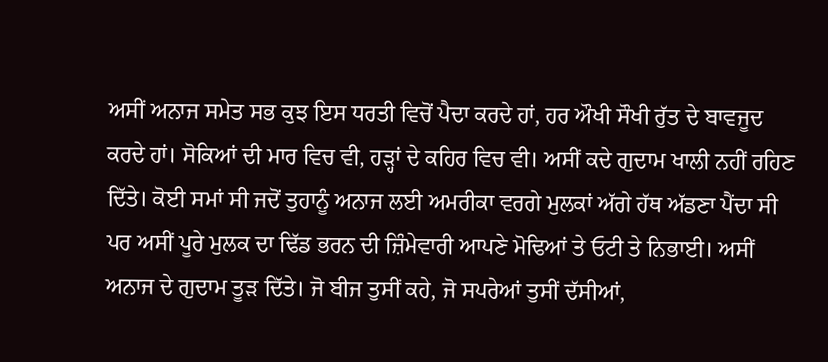ਅਸੀਂ ਅਨਾਜ ਸਮੇਤ ਸਭ ਕੁਝ ਇਸ ਧਰਤੀ ਵਿਚੋਂ ਪੈਦਾ ਕਰਦੇ ਹਾਂ, ਹਰ ਔਖੀ ਸੌਖੀ ਰੁੱਤ ਦੇ ਬਾਵਜੂਦ ਕਰਦੇ ਹਾਂ। ਸੋਕਿਆਂ ਦੀ ਮਾਰ ਵਿਚ ਵੀ, ਹੜ੍ਹਾਂ ਦੇ ਕਹਿਰ ਵਿਚ ਵੀ। ਅਸੀਂ ਕਦੇ ਗੁਦਾਮ ਖਾਲੀ ਨਹੀਂ ਰਹਿਣ ਦਿੱਤੇ। ਕੋਈ ਸਮਾਂ ਸੀ ਜਦੋਂ ਤੁਹਾਨੂੰ ਅਨਾਜ ਲਈ ਅਮਰੀਕਾ ਵਰਗੇ ਮੁਲਕਾਂ ਅੱਗੇ ਹੱਥ ਅੱਡਣਾ ਪੈਂਦਾ ਸੀ ਪਰ ਅਸੀਂ ਪੂਰੇ ਮੁਲਕ ਦਾ ਢਿੱਡ ਭਰਨ ਦੀ ਜ਼ਿੰਮੇਵਾਰੀ ਆਪਣੇ ਮੋਢਿਆਂ ਤੇ ਓਟੀ ਤੇ ਨਿਭਾਈ। ਅਸੀਂ ਅਨਾਜ ਦੇ ਗੁਦਾਮ ਤੂੜ ਦਿੱਤੇ। ਜੋ ਬੀਜ ਤੁਸੀਂ ਕਹੇ, ਜੋ ਸਪਰੇਆਂ ਤੁਸੀਂ ਦੱਸੀਆਂ,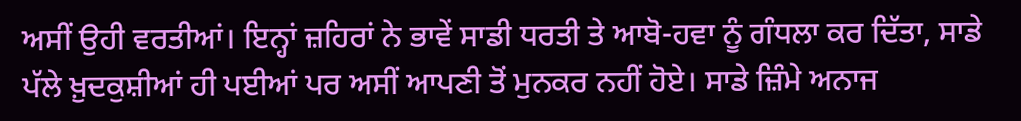ਅਸੀਂ ਉਹੀ ਵਰਤੀਆਂ। ਇਨ੍ਹਾਂ ਜ਼ਹਿਰਾਂ ਨੇ ਭਾਵੇਂ ਸਾਡੀ ਧਰਤੀ ਤੇ ਆਬੋ-ਹਵਾ ਨੂੰ ਗੰਧਲਾ ਕਰ ਦਿੱਤਾ, ਸਾਡੇ ਪੱਲੇ ਖ਼ੁਦਕੁਸ਼ੀਆਂ ਹੀ ਪਈਆਂ ਪਰ ਅਸੀਂ ਆਪਣੀ ਤੋਂ ਮੁਨਕਰ ਨਹੀਂ ਹੋਏ। ਸਾਡੇ ਜ਼ਿੰਮੇ ਅਨਾਜ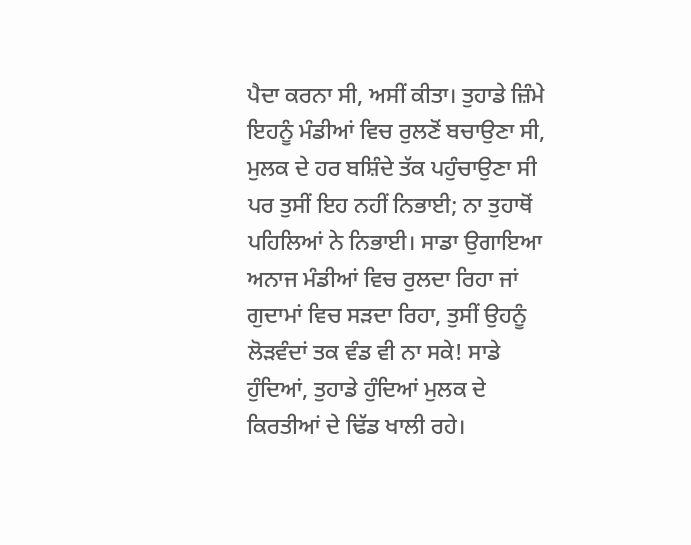ਪੈਦਾ ਕਰਨਾ ਸੀ, ਅਸੀਂ ਕੀਤਾ। ਤੁਹਾਡੇ ਜ਼ਿੰਮੇ ਇਹਨੂੰ ਮੰਡੀਆਂ ਵਿਚ ਰੁਲਣੋਂ ਬਚਾਉਣਾ ਸੀ, ਮੁਲਕ ਦੇ ਹਰ ਬਸ਼ਿੰਦੇ ਤੱਕ ਪਹੁੰਚਾਉਣਾ ਸੀ ਪਰ ਤੁਸੀਂ ਇਹ ਨਹੀਂ ਨਿਭਾਈ; ਨਾ ਤੁਹਾਥੋਂ ਪਹਿਲਿਆਂ ਨੇ ਨਿਭਾਈ। ਸਾਡਾ ਉਗਾਇਆ ਅਨਾਜ ਮੰਡੀਆਂ ਵਿਚ ਰੁਲਦਾ ਰਿਹਾ ਜਾਂ ਗੁਦਾਮਾਂ ਵਿਚ ਸੜਦਾ ਰਿਹਾ, ਤੁਸੀਂ ਉਹਨੂੰ ਲੋੜਵੰਦਾਂ ਤਕ ਵੰਡ ਵੀ ਨਾ ਸਕੇ! ਸਾਡੇ ਹੁੰਦਿਆਂ, ਤੁਹਾਡੇ ਹੁੰਦਿਆਂ ਮੁਲਕ ਦੇ ਕਿਰਤੀਆਂ ਦੇ ਢਿੱਡ ਖਾਲੀ ਰਹੇ।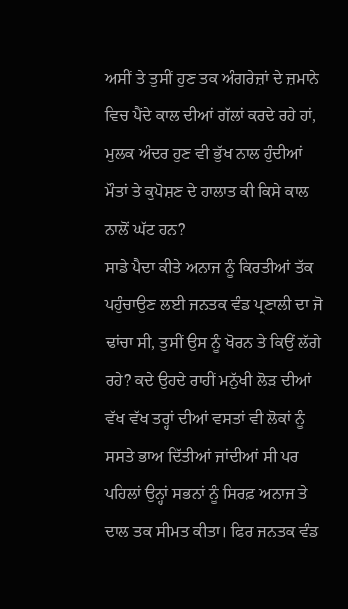ਅਸੀਂ ਤੇ ਤੁਸੀਂ ਹੁਣ ਤਕ ਅੰਗਰੇਜ਼ਾਂ ਦੇ ਜ਼ਮਾਨੇ ਵਿਚ ਪੈਂਦੇ ਕਾਲ ਦੀਆਂ ਗੱਲਾਂ ਕਰਦੇ ਰਹੇ ਹਾਂ, ਮੁਲਕ ਅੰਦਰ ਹੁਣ ਵੀ ਭੁੱਖ ਨਾਲ ਹੁੰਦੀਆਂ ਮੌਤਾਂ ਤੇ ਕੁਪੋਸ਼ਣ ਦੇ ਹਾਲਾਤ ਕੀ ਕਿਸੇ ਕਾਲ ਨਾਲੋਂ ਘੱਟ ਹਨ?
ਸਾਡੇ ਪੈਦਾ ਕੀਤੇ ਅਨਾਜ ਨੂੰ ਕਿਰਤੀਆਂ ਤੱਕ ਪਹੁੰਚਾਉਣ ਲਈ ਜਨਤਕ ਵੰਡ ਪ੍ਰਣਾਲੀ ਦਾ ਜੋ ਢਾਂਚਾ ਸੀ, ਤੁਸੀਂ ਉਸ ਨੂੰ ਖੋਰਨ ਤੇ ਕਿਉਂ ਲੱਗੇ ਰਹੇ? ਕਦੇ ਉਹਦੇ ਰਾਹੀਂ ਮਨੁੱਖੀ ਲੋੜ ਦੀਆਂ ਵੱਖ ਵੱਖ ਤਰ੍ਹਾਂ ਦੀਆਂ ਵਸਤਾਂ ਵੀ ਲੋਕਾਂ ਨੂੰ ਸਸਤੇ ਭਾਅ ਦਿੱਤੀਆਂ ਜਾਂਦੀਆਂ ਸੀ ਪਰ ਪਹਿਲਾਂ ਉਨ੍ਹਾਂ ਸਭਨਾਂ ਨੂੰ ਸਿਰਫ਼ ਅਨਾਜ ਤੇ ਦਾਲ ਤਕ ਸੀਮਤ ਕੀਤਾ। ਫਿਰ ਜਨਤਕ ਵੰਡ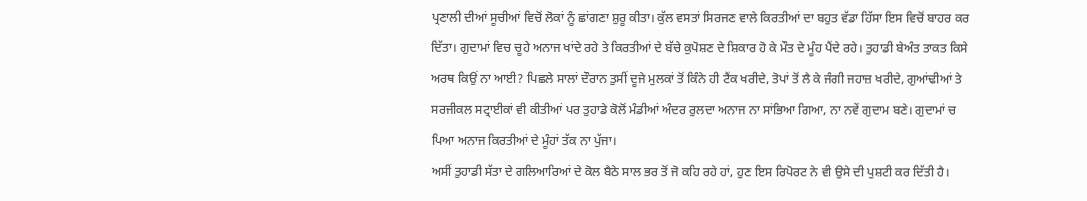ਪ੍ਰਣਾਲੀ ਦੀਆਂ ਸੂਚੀਆਂ ਵਿਚੋਂ ਲੋਕਾਂ ਨੂੰ ਛਾਂਗਣਾ ਸ਼ੁਰੂ ਕੀਤਾ। ਕੁੱਲ ਵਸਤਾਂ ਸਿਰਜਣ ਵਾਲੇ ਕਿਰਤੀਆਂ ਦਾ ਬਹੁਤ ਵੱਡਾ ਹਿੱਸਾ ਇਸ ਵਿਚੋਂ ਬਾਹਰ ਕਰ ਦਿੱਤਾ। ਗੁਦਾਮਾਂ ਵਿਚ ਚੂਹੇ ਅਨਾਜ ਖਾਂਦੇ ਰਹੇ ਤੇ ਕਿਰਤੀਆਂ ਦੇ ਬੱਚੇ ਕੁਪੋਸ਼ਣ ਦੇ ਸ਼ਿਕਾਰ ਹੋ ਕੇ ਮੌਤ ਦੇ ਮੂੰਹ ਪੈਂਦੇ ਰਹੇ। ਤੁਹਾਡੀ ਬੇਅੰਤ ਤਾਕਤ ਕਿਸੇ ਅਰਥ ਕਿਉਂ ਨਾ ਆਈ? ਪਿਛਲੇ ਸਾਲਾਂ ਦੌਰਾਨ ਤੁਸੀਂ ਦੂਜੇ ਮੁਲਕਾਂ ਤੋਂ ਕਿੰਨੇ ਹੀ ਟੈਂਕ ਖਰੀਦੇ, ਤੋਪਾਂ ਤੋਂ ਲੈ ਕੇ ਜੰਗੀ ਜਹਾਜ਼ ਖਰੀਦੇ, ਗੁਆਂਢੀਆਂ ਤੇ ਸਰਜੀਕਲ ਸਟ੍ਰਾਈਕਾਂ ਵੀ ਕੀਤੀਆਂ ਪਰ ਤੁਹਾਡੇ ਕੋਲੋਂ ਮੰਡੀਆਂ ਅੰਦਰ ਰੁਲਦਾ ਅਨਾਜ ਨਾ ਸਾਂਭਿਆ ਗਿਆ, ਨਾ ਨਵੇਂ ਗੁਦਾਮ ਬਣੇ। ਗੁਦਾਮਾਂ ਚ ਪਿਆ ਅਨਾਜ ਕਿਰਤੀਆਂ ਦੇ ਮੂੰਹਾਂ ਤੱਕ ਨਾ ਪੁੱਜਾ।
ਅਸੀਂ ਤੁਹਾਡੀ ਸੱਤਾ ਦੇ ਗਲਿਆਰਿਆਂ ਦੇ ਕੋਲ ਬੈਠੇ ਸਾਲ ਭਰ ਤੋਂ ਜੋ ਕਹਿ ਰਹੇ ਹਾਂ, ਹੁਣ ਇਸ ਰਿਪੋਰਟ ਨੇ ਵੀ ਉਸੇ ਦੀ ਪੁਸ਼ਟੀ ਕਰ ਦਿੱਤੀ ਹੈ।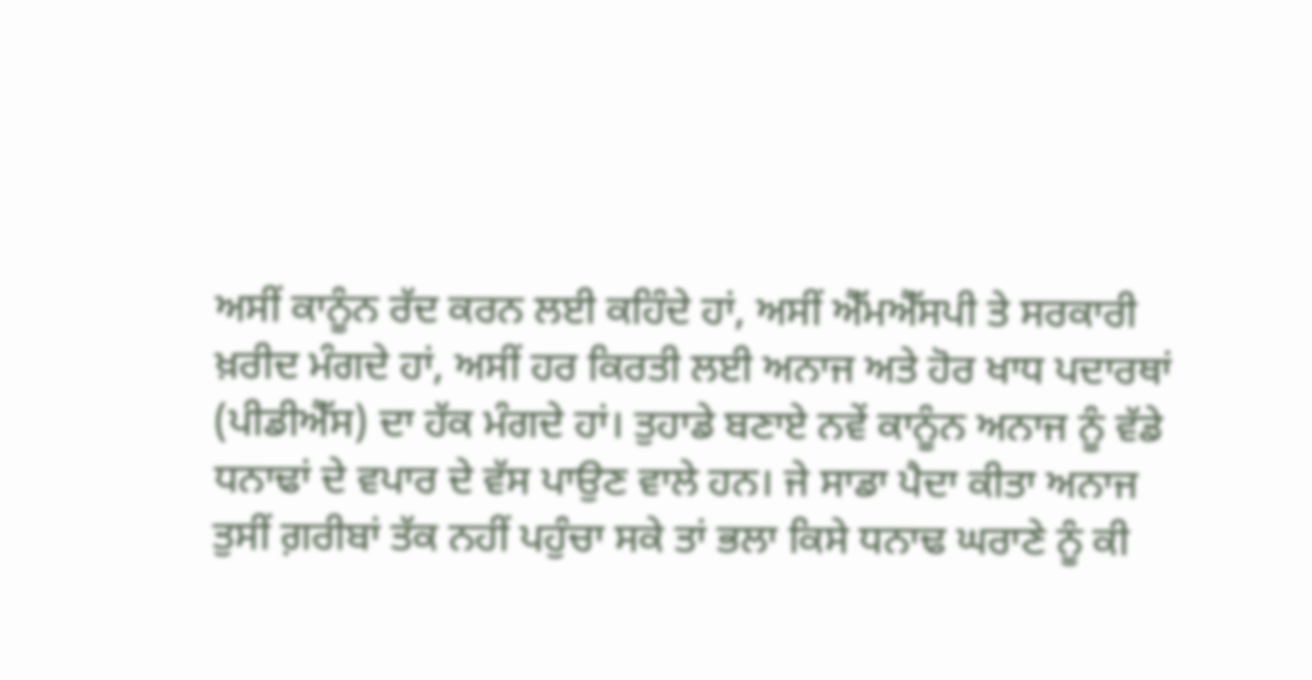ਅਸੀਂ ਕਾਨੂੰਨ ਰੱਦ ਕਰਨ ਲਈ ਕਹਿੰਦੇ ਹਾਂ, ਅਸੀਂ ਐੱਮਐੱਸਪੀ ਤੇ ਸਰਕਾਰੀ ਖ਼ਰੀਦ ਮੰਗਦੇ ਹਾਂ, ਅਸੀਂ ਹਰ ਕਿਰਤੀ ਲਈ ਅਨਾਜ ਅਤੇ ਹੋਰ ਖਾਧ ਪਦਾਰਥਾਂ (ਪੀਡੀਐੱਸ) ਦਾ ਹੱਕ ਮੰਗਦੇ ਹਾਂ। ਤੁਹਾਡੇ ਬਣਾਏ ਨਵੇਂ ਕਾਨੂੰਨ ਅਨਾਜ ਨੂੰ ਵੱਡੇ ਧਨਾਢਾਂ ਦੇ ਵਪਾਰ ਦੇ ਵੱਸ ਪਾਉਣ ਵਾਲੇ ਹਨ। ਜੇ ਸਾਡਾ ਪੈਦਾ ਕੀਤਾ ਅਨਾਜ ਤੁਸੀਂ ਗ਼ਰੀਬਾਂ ਤੱਕ ਨਹੀਂ ਪਹੁੰਚਾ ਸਕੇ ਤਾਂ ਭਲਾ ਕਿਸੇ ਧਨਾਢ ਘਰਾਣੇ ਨੂੰ ਕੀ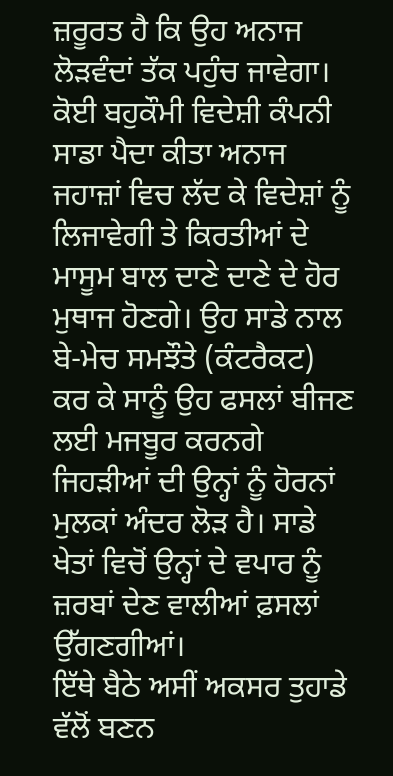ਜ਼ਰੂਰਤ ਹੈ ਕਿ ਉਹ ਅਨਾਜ ਲੋੜਵੰਦਾਂ ਤੱਕ ਪਹੁੰਚ ਜਾਵੇਗਾ। ਕੋਈ ਬਹੁਕੌਮੀ ਵਿਦੇਸ਼ੀ ਕੰਪਨੀ ਸਾਡਾ ਪੈਦਾ ਕੀਤਾ ਅਨਾਜ ਜਹਾਜ਼ਾਂ ਵਿਚ ਲੱਦ ਕੇ ਵਿਦੇਸ਼ਾਂ ਨੂੰ ਲਿਜਾਵੇਗੀ ਤੇ ਕਿਰਤੀਆਂ ਦੇ ਮਾਸੂਮ ਬਾਲ ਦਾਣੇ ਦਾਣੇ ਦੇ ਹੋਰ ਮੁਥਾਜ ਹੋਣਗੇ। ਉਹ ਸਾਡੇ ਨਾਲ ਬੇ-ਮੇਚ ਸਮਝੌਤੇ (ਕੰਟਰੈਕਟ) ਕਰ ਕੇ ਸਾਨੂੰ ਉਹ ਫਸਲਾਂ ਬੀਜਣ ਲਈ ਮਜਬੂਰ ਕਰਨਗੇ ਜਿਹੜੀਆਂ ਦੀ ਉਨ੍ਹਾਂ ਨੂੰ ਹੋਰਨਾਂ ਮੁਲਕਾਂ ਅੰਦਰ ਲੋੜ ਹੈ। ਸਾਡੇ ਖੇਤਾਂ ਵਿਚੋਂ ਉਨ੍ਹਾਂ ਦੇ ਵਪਾਰ ਨੂੰ ਜ਼ਰਬਾਂ ਦੇਣ ਵਾਲੀਆਂ ਫ਼ਸਲਾਂ ਉੱਗਣਗੀਆਂ।
ਇੱਥੇ ਬੈਠੇ ਅਸੀਂ ਅਕਸਰ ਤੁਹਾਡੇ ਵੱਲੋਂ ਬਣਨ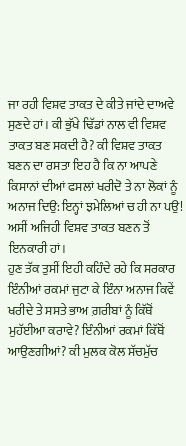ਜਾ ਰਹੀ ਵਿਸ਼ਵ ਤਾਕਤ ਦੇ ਕੀਤੇ ਜਾਂਦੇ ਦਾਅਵੇ ਸੁਣਦੇ ਹਾਂ। ਕੀ ਭੁੱਖੇ ਢਿੱਡਾਂ ਨਾਲ ਵੀ ਵਿਸ਼ਵ ਤਾਕਤ ਬਣ ਸਕਦੀ ਹੈ? ਕੀ ਵਿਸ਼ਵ ਤਾਕਤ ਬਣਨ ਦਾ ਰਸਤਾ ਇਹ ਹੈ ਕਿ ਨਾ ਆਪਣੇ ਕਿਸਾਨਾਂ ਦੀਆਂ ਫਸਲਾਂ ਖਰੀਦੋ ਤੇ ਨਾ ਲੋਕਾਂ ਨੂੰ ਅਨਾਜ ਦਿਉ: ਇਨ੍ਹਾਂ ਝਮੇਲਿਆਂ ਚ ਹੀ ਨਾ ਪਉ! ਅਸੀਂ ਅਜਿਹੀ ਵਿਸ਼ਵ ਤਾਕਤ ਬਣਨ ਤੋਂ ਇਨਕਾਰੀ ਹਾਂ।
ਹੁਣ ਤੱਕ ਤੁਸੀਂ ਇਹੀ ਕਹਿੰਦੇ ਰਹੇ ਕਿ ਸਰਕਾਰ ਇੰਨੀਆਂ ਰਕਮਾਂ ਜੁਟਾ ਕੇ ਇੰਨਾ ਅਨਾਜ ਕਿਵੇਂ ਖਰੀਦੇ ਤੇ ਸਸਤੇ ਭਾਅ ਗ਼ਰੀਬਾਂ ਨੂੰ ਕਿੱਥੋਂ ਮੁਹੱਈਆ ਕਰਾਵੇ? ਇੰਨੀਆਂ ਰਕਮਾਂ ਕਿੱਥੋਂ ਆਉਣਗੀਆਂ? ਕੀ ਮੁਲਕ ਕੋਲ ਸੱਚਮੁੱਚ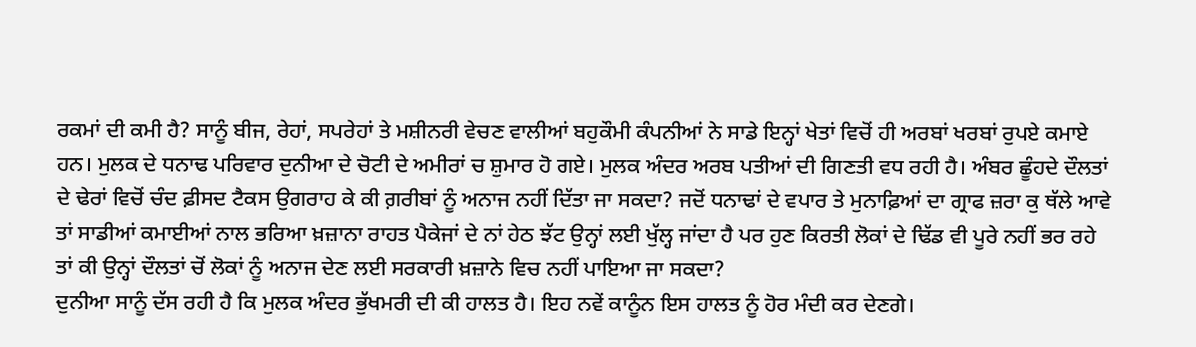ਰਕਮਾਂ ਦੀ ਕਮੀ ਹੈ? ਸਾਨੂੰ ਬੀਜ, ਰੇਹਾਂ, ਸਪਰੇਹਾਂ ਤੇ ਮਸ਼ੀਨਰੀ ਵੇਚਣ ਵਾਲੀਆਂ ਬਹੁਕੌਮੀ ਕੰਪਨੀਆਂ ਨੇ ਸਾਡੇ ਇਨ੍ਹਾਂ ਖੇਤਾਂ ਵਿਚੋਂ ਹੀ ਅਰਬਾਂ ਖਰਬਾਂ ਰੁਪਏ ਕਮਾਏ ਹਨ। ਮੁਲਕ ਦੇ ਧਨਾਢ ਪਰਿਵਾਰ ਦੁਨੀਆ ਦੇ ਚੋਟੀ ਦੇ ਅਮੀਰਾਂ ਚ ਸ਼ੁਮਾਰ ਹੋ ਗਏ। ਮੁਲਕ ਅੰਦਰ ਅਰਬ ਪਤੀਆਂ ਦੀ ਗਿਣਤੀ ਵਧ ਰਹੀ ਹੈ। ਅੰਬਰ ਛੂੰਹਦੇ ਦੌਲਤਾਂ ਦੇ ਢੇਰਾਂ ਵਿਚੋਂ ਚੰਦ ਫ਼ੀਸਦ ਟੈਕਸ ਉਗਰਾਹ ਕੇ ਕੀ ਗ਼ਰੀਬਾਂ ਨੂੰ ਅਨਾਜ ਨਹੀਂ ਦਿੱਤਾ ਜਾ ਸਕਦਾ? ਜਦੋਂ ਧਨਾਢਾਂ ਦੇ ਵਪਾਰ ਤੇ ਮੁਨਾਫ਼ਿਆਂ ਦਾ ਗ੍ਰਾਫ ਜ਼ਰਾ ਕੁ ਥੱਲੇ ਆਵੇ ਤਾਂ ਸਾਡੀਆਂ ਕਮਾਈਆਂ ਨਾਲ ਭਰਿਆ ਖ਼ਜ਼ਾਨਾ ਰਾਹਤ ਪੈਕੇਜਾਂ ਦੇ ਨਾਂ ਹੇਠ ਝੱਟ ਉਨ੍ਹਾਂ ਲਈ ਖੁੱਲ੍ਹ ਜਾਂਦਾ ਹੈ ਪਰ ਹੁਣ ਕਿਰਤੀ ਲੋਕਾਂ ਦੇ ਢਿੱਡ ਵੀ ਪੂਰੇ ਨਹੀਂ ਭਰ ਰਹੇ ਤਾਂ ਕੀ ਉਨ੍ਹਾਂ ਦੌਲਤਾਂ ਚੋਂ ਲੋਕਾਂ ਨੂੰ ਅਨਾਜ ਦੇਣ ਲਈ ਸਰਕਾਰੀ ਖ਼ਜ਼ਾਨੇ ਵਿਚ ਨਹੀਂ ਪਾਇਆ ਜਾ ਸਕਦਾ?
ਦੁਨੀਆ ਸਾਨੂੰ ਦੱਸ ਰਹੀ ਹੈ ਕਿ ਮੁਲਕ ਅੰਦਰ ਭੁੱਖਮਰੀ ਦੀ ਕੀ ਹਾਲਤ ਹੈ। ਇਹ ਨਵੇਂ ਕਾਨੂੰਨ ਇਸ ਹਾਲਤ ਨੂੰ ਹੋਰ ਮੰਦੀ ਕਰ ਦੇਣਗੇ।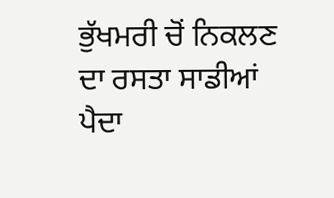ਭੁੱਖਮਰੀ ਚੋਂ ਨਿਕਲਣ ਦਾ ਰਸਤਾ ਸਾਡੀਆਂ ਪੈਦਾ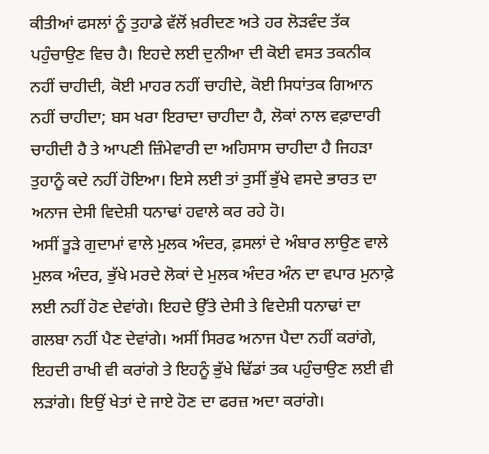ਕੀਤੀਆਂ ਫਸਲਾਂ ਨੂੰ ਤੁਹਾਡੇ ਵੱਲੋਂ ਖ਼ਰੀਦਣ ਅਤੇ ਹਰ ਲੋੜਵੰਦ ਤੱਕ ਪਹੁੰਚਾਉਣ ਵਿਚ ਹੈ। ਇਹਦੇ ਲਈ ਦੁਨੀਆ ਦੀ ਕੋਈ ਵਸਤ ਤਕਨੀਕ ਨਹੀਂ ਚਾਹੀਦੀ, ਕੋਈ ਮਾਹਰ ਨਹੀਂ ਚਾਹੀਦੇ, ਕੋਈ ਸਿਧਾਂਤਕ ਗਿਆਨ ਨਹੀਂ ਚਾਹੀਦਾ; ਬਸ ਖਰਾ ਇਰਾਦਾ ਚਾਹੀਦਾ ਹੈ, ਲੋਕਾਂ ਨਾਲ ਵਫ਼ਾਦਾਰੀ ਚਾਹੀਦੀ ਹੈ ਤੇ ਆਪਣੀ ਜ਼ਿੰਮੇਵਾਰੀ ਦਾ ਅਹਿਸਾਸ ਚਾਹੀਦਾ ਹੈ ਜਿਹੜਾ ਤੁਹਾਨੂੰ ਕਦੇ ਨਹੀਂ ਹੋਇਆ। ਇਸੇ ਲਈ ਤਾਂ ਤੁਸੀਂ ਭੁੱਖੇ ਵਸਦੇ ਭਾਰਤ ਦਾ ਅਨਾਜ ਦੇਸੀ ਵਿਦੇਸ਼ੀ ਧਨਾਢਾਂ ਹਵਾਲੇ ਕਰ ਰਹੇ ਹੋ।
ਅਸੀਂ ਤੂੜੇ ਗੁਦਾਮਾਂ ਵਾਲੇ ਮੁਲਕ ਅੰਦਰ, ਫ਼ਸਲਾਂ ਦੇ ਅੰਬਾਰ ਲਾਉਣ ਵਾਲੇ ਮੁਲਕ ਅੰਦਰ, ਭੁੱਖੇ ਮਰਦੇ ਲੋਕਾਂ ਦੇ ਮੁਲਕ ਅੰਦਰ ਅੰਨ ਦਾ ਵਪਾਰ ਮੁਨਾਫ਼ੇ ਲਈ ਨਹੀਂ ਹੋਣ ਦੇਵਾਂਗੇ। ਇਹਦੇ ਉੱਤੇ ਦੇਸੀ ਤੇ ਵਿਦੇਸ਼ੀ ਧਨਾਢਾਂ ਦਾ ਗਲਬਾ ਨਹੀਂ ਪੈਣ ਦੇਵਾਂਗੇ। ਅਸੀਂ ਸਿਰਫ ਅਨਾਜ ਪੈਦਾ ਨਹੀਂ ਕਰਾਂਗੇ, ਇਹਦੀ ਰਾਖੀ ਵੀ ਕਰਾਂਗੇ ਤੇ ਇਹਨੂੰ ਭੁੱਖੇ ਢਿੱਡਾਂ ਤਕ ਪਹੁੰਚਾਉਣ ਲਈ ਵੀ ਲੜਾਂਗੇ। ਇਉਂ ਖੇਤਾਂ ਦੇ ਜਾਏ ਹੋਣ ਦਾ ਫਰਜ਼ ਅਦਾ ਕਰਾਂਗੇ।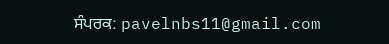ਸੰਪਰਕ: pavelnbs11@gmail.com